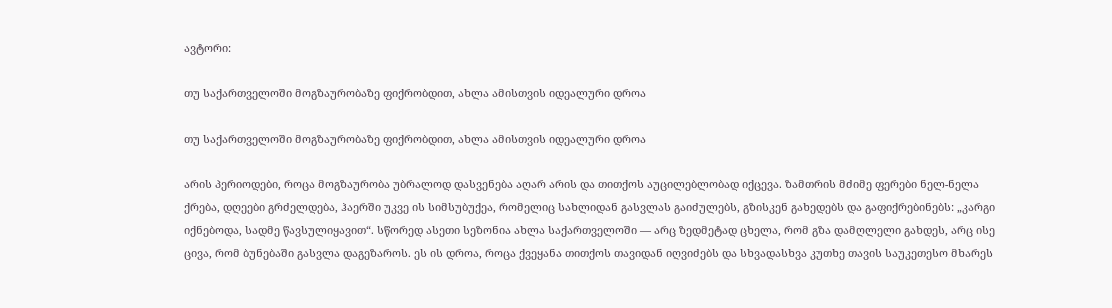ავტორი:

თუ საქართველოში მოგზაურობაზე ფიქრობდით, ახლა ამისთვის იდეალური დროა

თუ საქართველოში მოგზაურობაზე ფიქრობდით, ახლა ამისთვის იდეალური დროა

არის პერიოდები, როცა მოგზაურობა უბრალოდ დასვენება აღარ არის და თითქოს აუცილებლობად იქცევა. ზამთრის მძიმე ფერები ნელ-ნელა ქრება, დღეები გრძელდება, ჰაერში უკვე ის სიმსუბუქეა, რომელიც სახლიდან გასვლას გაიძულებს, გზისკენ გახედებს და გაფიქრებინებს: „კარგი იქნებოდა, სადმე წავსულიყავით“. სწორედ ასეთი სეზონია ახლა საქართველოში — არც ზედმეტად ცხელა, რომ გზა დამღლელი გახდეს, არც ისე ცივა, რომ ბუნებაში გასვლა დაგეზაროს. ეს ის დროა, როცა ქვეყანა თითქოს თავიდან იღვიძებს და სხვადასხვა კუთხე თავის საუკეთესო მხარეს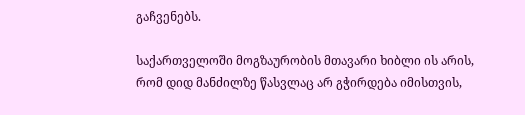გაჩვენებს.

საქართველოში მოგზაურობის მთავარი ხიბლი ის არის, რომ დიდ მანძილზე წასვლაც არ გჭირდება იმისთვის,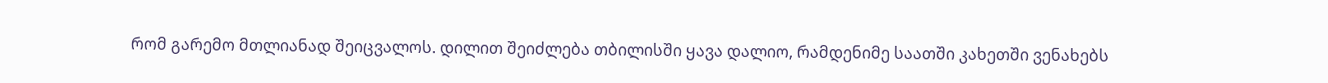რომ გარემო მთლიანად შეიცვალოს. დილით შეიძლება თბილისში ყავა დალიო, რამდენიმე საათში კახეთში ვენახებს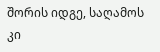შორის იდგე, საღამოს კი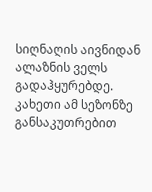სიღნაღის აივნიდან ალაზნის ველს გადაჰყურებდე. კახეთი ამ სეზონზე განსაკუთრებით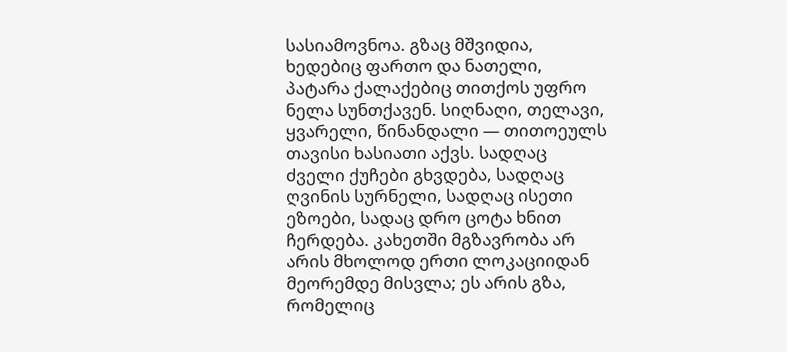სასიამოვნოა. გზაც მშვიდია, ხედებიც ფართო და ნათელი, პატარა ქალაქებიც თითქოს უფრო ნელა სუნთქავენ. სიღნაღი, თელავი, ყვარელი, წინანდალი — თითოეულს თავისი ხასიათი აქვს. სადღაც ძველი ქუჩები გხვდება, სადღაც ღვინის სურნელი, სადღაც ისეთი ეზოები, სადაც დრო ცოტა ხნით ჩერდება. კახეთში მგზავრობა არ არის მხოლოდ ერთი ლოკაციიდან მეორემდე მისვლა; ეს არის გზა, რომელიც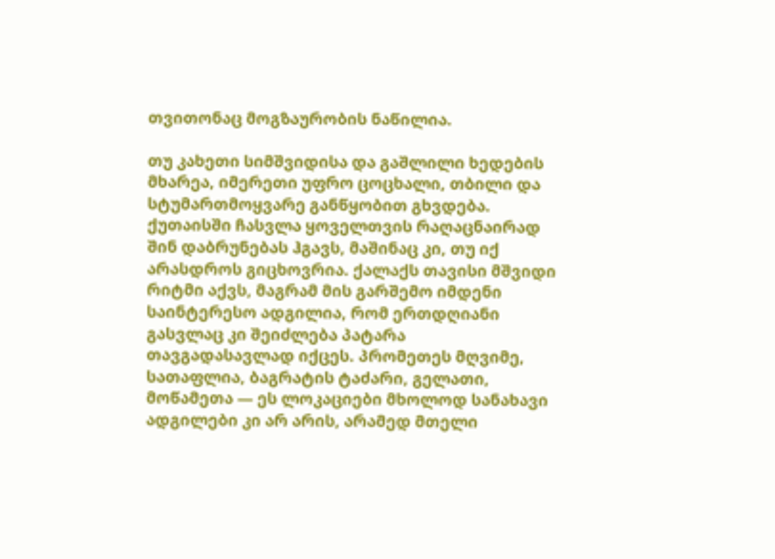თვითონაც მოგზაურობის ნაწილია.

თუ კახეთი სიმშვიდისა და გაშლილი ხედების მხარეა, იმერეთი უფრო ცოცხალი, თბილი და სტუმართმოყვარე განწყობით გხვდება. ქუთაისში ჩასვლა ყოველთვის რაღაცნაირად შინ დაბრუნებას ჰგავს, მაშინაც კი, თუ იქ არასდროს გიცხოვრია. ქალაქს თავისი მშვიდი რიტმი აქვს, მაგრამ მის გარშემო იმდენი საინტერესო ადგილია, რომ ერთდღიანი გასვლაც კი შეიძლება პატარა თავგადასავლად იქცეს. პრომეთეს მღვიმე, სათაფლია, ბაგრატის ტაძარი, გელათი, მოწამეთა — ეს ლოკაციები მხოლოდ სანახავი ადგილები კი არ არის, არამედ მთელი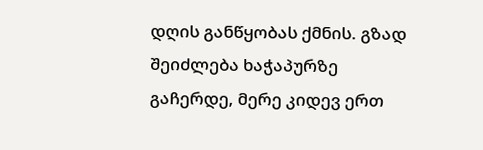დღის განწყობას ქმნის. გზად შეიძლება ხაჭაპურზე გაჩერდე, მერე კიდევ ერთ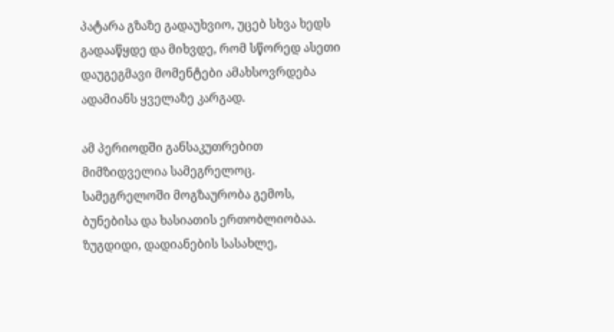პატარა გზაზე გადაუხვიო, უცებ სხვა ხედს გადააწყდე და მიხვდე, რომ სწორედ ასეთი დაუგეგმავი მომენტები ამახსოვრდება ადამიანს ყველაზე კარგად.

ამ პერიოდში განსაკუთრებით მიმზიდველია სამეგრელოც. სამეგრელოში მოგზაურობა გემოს, ბუნებისა და ხასიათის ერთობლიობაა. ზუგდიდი, დადიანების სასახლე,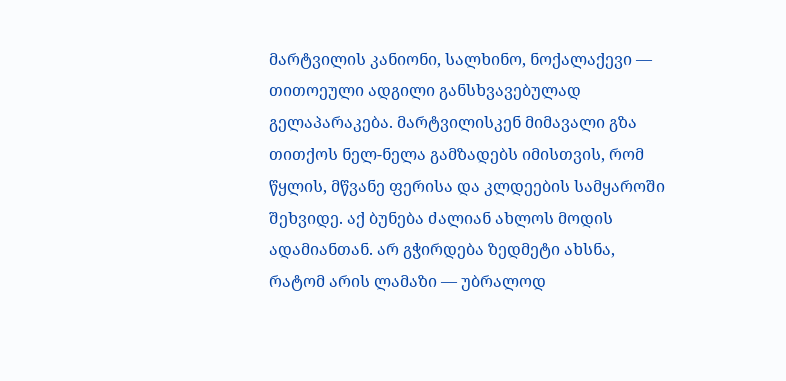მარტვილის კანიონი, სალხინო, ნოქალაქევი — თითოეული ადგილი განსხვავებულად გელაპარაკება. მარტვილისკენ მიმავალი გზა თითქოს ნელ-ნელა გამზადებს იმისთვის, რომ წყლის, მწვანე ფერისა და კლდეების სამყაროში შეხვიდე. აქ ბუნება ძალიან ახლოს მოდის ადამიანთან. არ გჭირდება ზედმეტი ახსნა, რატომ არის ლამაზი — უბრალოდ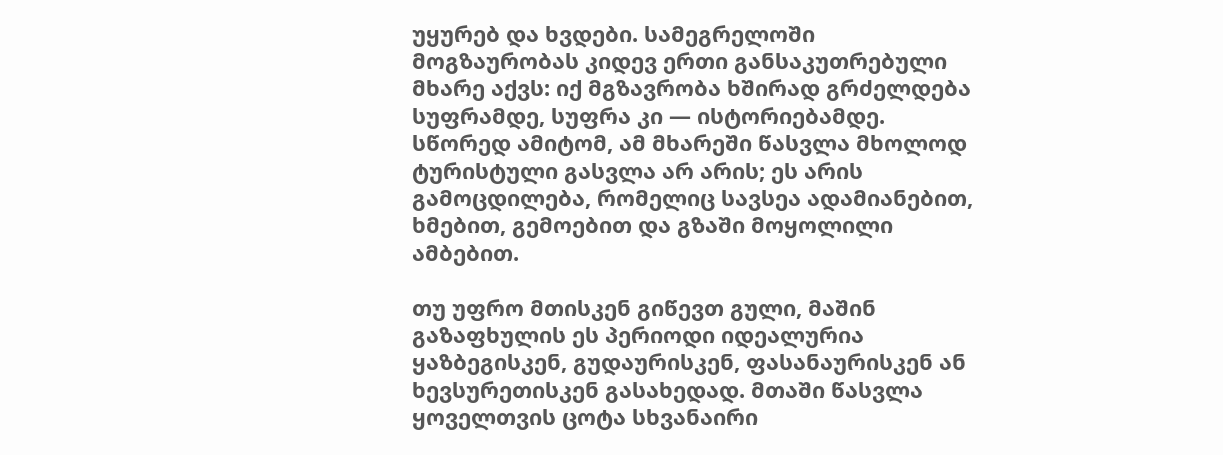უყურებ და ხვდები. სამეგრელოში მოგზაურობას კიდევ ერთი განსაკუთრებული მხარე აქვს: იქ მგზავრობა ხშირად გრძელდება სუფრამდე, სუფრა კი — ისტორიებამდე. სწორედ ამიტომ, ამ მხარეში წასვლა მხოლოდ ტურისტული გასვლა არ არის; ეს არის გამოცდილება, რომელიც სავსეა ადამიანებით, ხმებით, გემოებით და გზაში მოყოლილი ამბებით.

თუ უფრო მთისკენ გიწევთ გული, მაშინ გაზაფხულის ეს პერიოდი იდეალურია ყაზბეგისკენ, გუდაურისკენ, ფასანაურისკენ ან ხევსურეთისკენ გასახედად. მთაში წასვლა ყოველთვის ცოტა სხვანაირი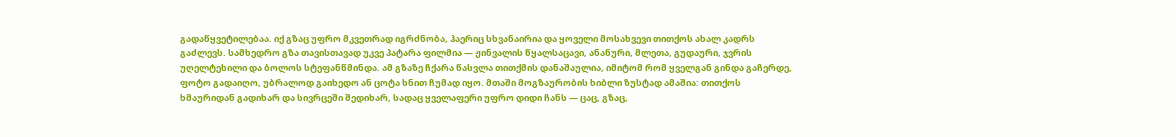გადაწყვეტილებაა. იქ გზაც უფრო მკვეთრად იგრძნობა, ჰაერიც სხვანაირია და ყოველი მოსახვევი თითქოს ახალ კადრს გაძლევს. სამხედრო გზა თავისთავად უკვე პატარა ფილმია — ჟინვალის წყალსაცავი, ანანური, მლეთა, გუდაური, ჯვრის უღელტეხილი და ბოლოს სტეფანწმინდა. ამ გზაზე ჩქარა წასვლა თითქმის დანაშაულია, იმიტომ რომ ყველგან გინდა გაჩერდე, ფოტო გადაიღო, უბრალოდ გაიხედო ან ცოტა ხნით ჩუმად იყო. მთაში მოგზაურობის ხიბლი ზუსტად ამაშია: თითქოს ხმაურიდან გადიხარ და სივრცეში შედიხარ, სადაც ყველაფერი უფრო დიდი ჩანს — ცაც, გზაც,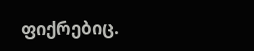ფიქრებიც.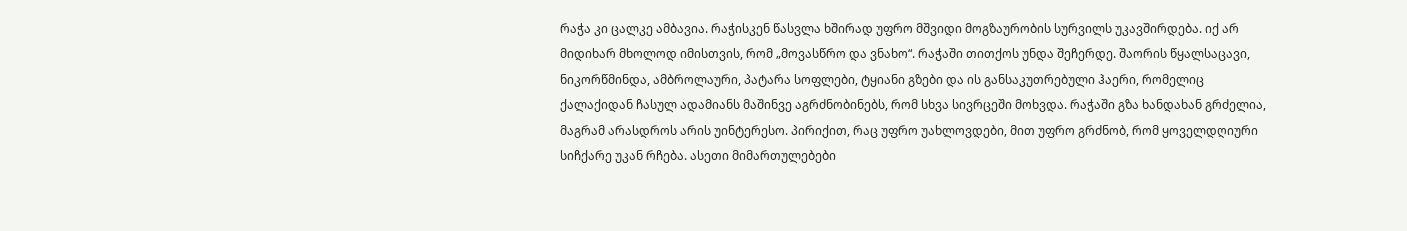რაჭა კი ცალკე ამბავია. რაჭისკენ წასვლა ხშირად უფრო მშვიდი მოგზაურობის სურვილს უკავშირდება. იქ არ მიდიხარ მხოლოდ იმისთვის, რომ „მოვასწრო და ვნახო“. რაჭაში თითქოს უნდა შეჩერდე. შაორის წყალსაცავი, ნიკორწმინდა, ამბროლაური, პატარა სოფლები, ტყიანი გზები და ის განსაკუთრებული ჰაერი, რომელიც ქალაქიდან ჩასულ ადამიანს მაშინვე აგრძნობინებს, რომ სხვა სივრცეში მოხვდა. რაჭაში გზა ხანდახან გრძელია, მაგრამ არასდროს არის უინტერესო. პირიქით, რაც უფრო უახლოვდები, მით უფრო გრძნობ, რომ ყოველდღიური სიჩქარე უკან რჩება. ასეთი მიმართულებები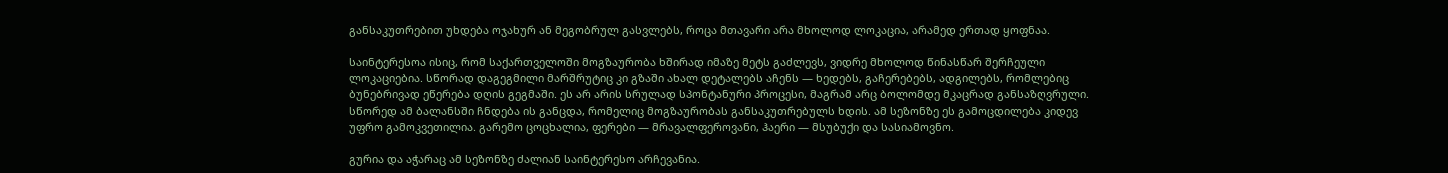განსაკუთრებით უხდება ოჯახურ ან მეგობრულ გასვლებს, როცა მთავარი არა მხოლოდ ლოკაცია, არამედ ერთად ყოფნაა.

საინტერესოა ისიც, რომ საქართველოში მოგზაურობა ხშირად იმაზე მეტს გაძლევს, ვიდრე მხოლოდ წინასწარ შერჩეული ლოკაციებია. სწორად დაგეგმილი მარშრუტიც კი გზაში ახალ დეტალებს აჩენს — ხედებს, გაჩერებებს, ადგილებს, რომლებიც ბუნებრივად ეწერება დღის გეგმაში. ეს არ არის სრულად სპონტანური პროცესი, მაგრამ არც ბოლომდე მკაცრად განსაზღვრული. სწორედ ამ ბალანსში ჩნდება ის განცდა, რომელიც მოგზაურობას განსაკუთრებულს ხდის. ამ სეზონზე ეს გამოცდილება კიდევ უფრო გამოკვეთილია. გარემო ცოცხალია, ფერები — მრავალფეროვანი, ჰაერი — მსუბუქი და სასიამოვნო.

გურია და აჭარაც ამ სეზონზე ძალიან საინტერესო არჩევანია.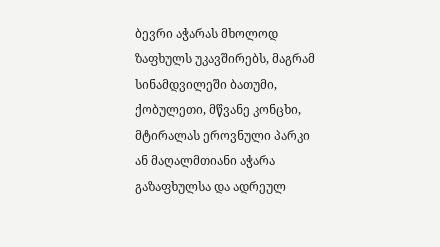ბევრი აჭარას მხოლოდ ზაფხულს უკავშირებს, მაგრამ სინამდვილეში ბათუმი, ქობულეთი, მწვანე კონცხი, მტირალას ეროვნული პარკი ან მაღალმთიანი აჭარა გაზაფხულსა და ადრეულ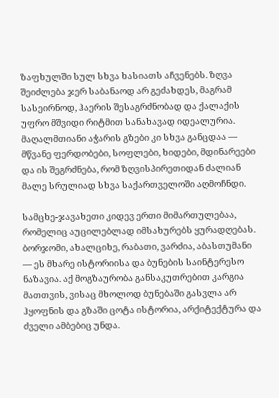ზაფხულში სულ სხვა ხასიათს აჩვენებს. ზღვა შეიძლება ჯერ საბანაოდ არ გეძახდეს, მაგრამ სასეირნოდ, ჰაერის შესაგრძნობად და ქალაქის უფრო მშვიდი რიტმით სანახავად იდეალურია. მაღალმთიანი აჭარის გზები კი სხვა განცდაა — მწვანე ფერდობები, სოფლები, ხიდები, მდინარეები და ის შეგრძნება, რომ ზღვისპირეთიდან ძალიან მალე სრულიად სხვა საქართველოში აღმოჩნდი.

სამცხე-ჯავახეთი კიდევ ერთი მიმართულებაა, რომელიც აუცილებლად იმსახურებს ყურადღებას. ბორჯომი, ახალციხე, რაბათი, ვარძია, აბასთუმანი — ეს მხარე ისტორიისა და ბუნების საინტერესო ნაზავია. აქ მოგზაურობა განსაკუთრებით კარგია მათთვის, ვისაც მხოლოდ ბუნებაში გასვლა არ ჰყოფნის და გზაში ცოტა ისტორია, არქიტექტურა და ძველი ამბებიც უნდა.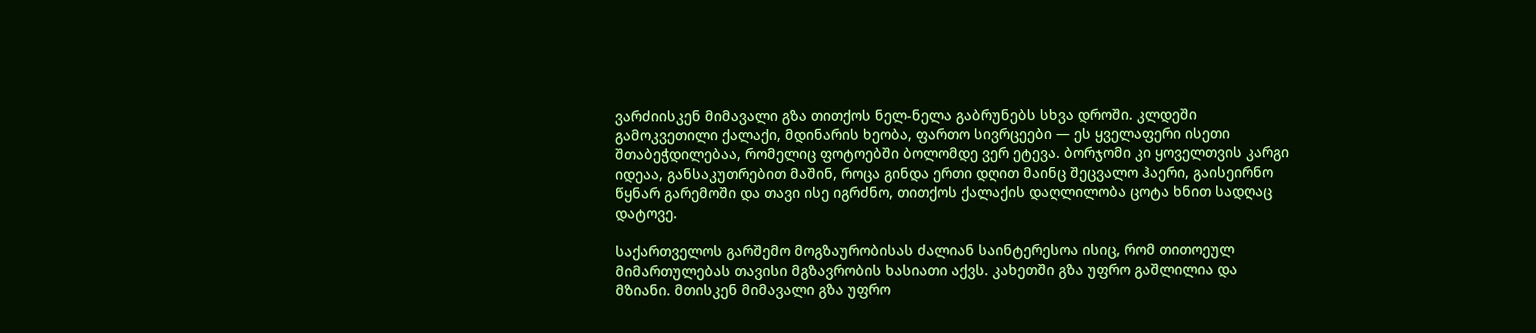ვარძიისკენ მიმავალი გზა თითქოს ნელ-ნელა გაბრუნებს სხვა დროში. კლდეში გამოკვეთილი ქალაქი, მდინარის ხეობა, ფართო სივრცეები — ეს ყველაფერი ისეთი შთაბეჭდილებაა, რომელიც ფოტოებში ბოლომდე ვერ ეტევა. ბორჯომი კი ყოველთვის კარგი იდეაა, განსაკუთრებით მაშინ, როცა გინდა ერთი დღით მაინც შეცვალო ჰაერი, გაისეირნო წყნარ გარემოში და თავი ისე იგრძნო, თითქოს ქალაქის დაღლილობა ცოტა ხნით სადღაც დატოვე.

საქართველოს გარშემო მოგზაურობისას ძალიან საინტერესოა ისიც, რომ თითოეულ მიმართულებას თავისი მგზავრობის ხასიათი აქვს. კახეთში გზა უფრო გაშლილია და მზიანი. მთისკენ მიმავალი გზა უფრო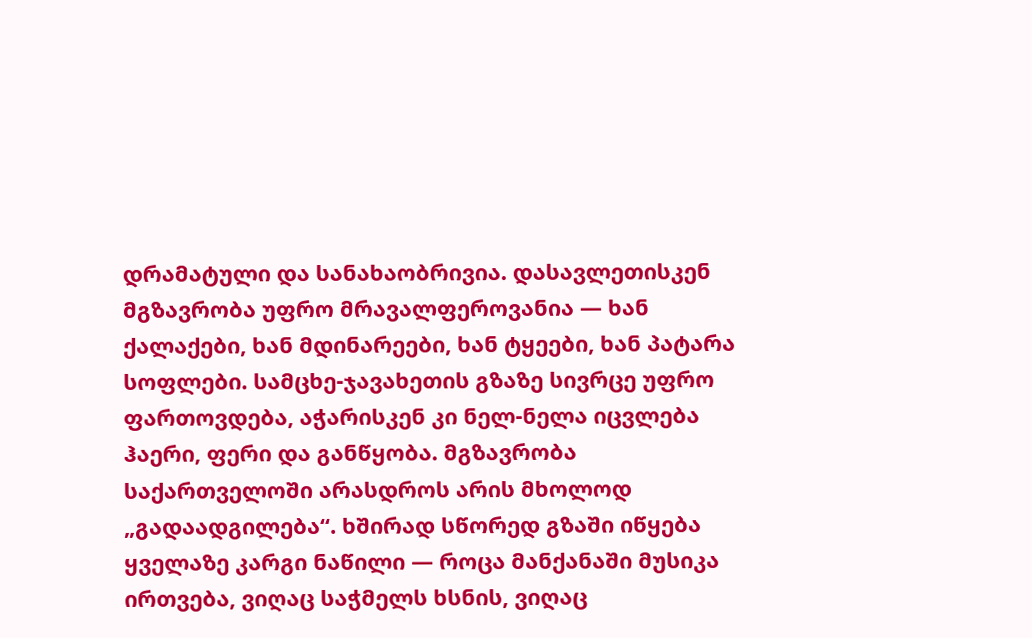დრამატული და სანახაობრივია. დასავლეთისკენ მგზავრობა უფრო მრავალფეროვანია — ხან ქალაქები, ხან მდინარეები, ხან ტყეები, ხან პატარა სოფლები. სამცხე-ჯავახეთის გზაზე სივრცე უფრო ფართოვდება, აჭარისკენ კი ნელ-ნელა იცვლება ჰაერი, ფერი და განწყობა. მგზავრობა საქართველოში არასდროს არის მხოლოდ „გადაადგილება“. ხშირად სწორედ გზაში იწყება ყველაზე კარგი ნაწილი — როცა მანქანაში მუსიკა ირთვება, ვიღაც საჭმელს ხსნის, ვიღაც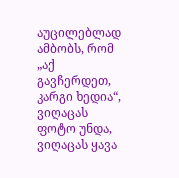აუცილებლად ამბობს, რომ „აქ გავჩერდეთ, კარგი ხედია“, ვიღაცას ფოტო უნდა, ვიღაცას ყავა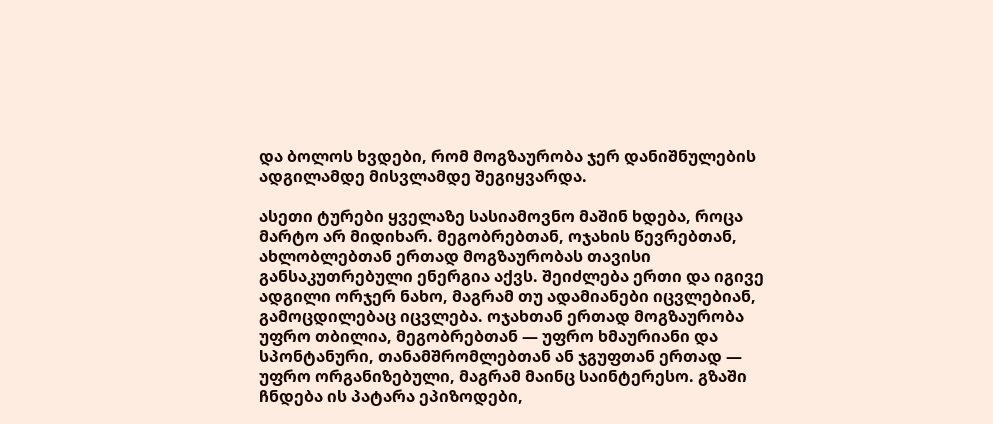და ბოლოს ხვდები, რომ მოგზაურობა ჯერ დანიშნულების ადგილამდე მისვლამდე შეგიყვარდა.

ასეთი ტურები ყველაზე სასიამოვნო მაშინ ხდება, როცა მარტო არ მიდიხარ. მეგობრებთან, ოჯახის წევრებთან, ახლობლებთან ერთად მოგზაურობას თავისი განსაკუთრებული ენერგია აქვს. შეიძლება ერთი და იგივე ადგილი ორჯერ ნახო, მაგრამ თუ ადამიანები იცვლებიან, გამოცდილებაც იცვლება. ოჯახთან ერთად მოგზაურობა უფრო თბილია, მეგობრებთან — უფრო ხმაურიანი და სპონტანური, თანამშრომლებთან ან ჯგუფთან ერთად — უფრო ორგანიზებული, მაგრამ მაინც საინტერესო. გზაში ჩნდება ის პატარა ეპიზოდები,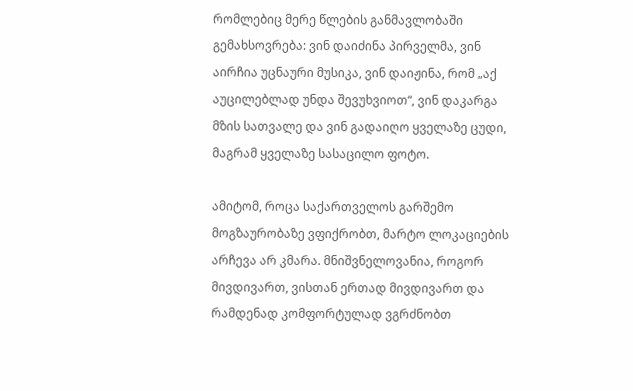რომლებიც მერე წლების განმავლობაში გემახსოვრება: ვინ დაიძინა პირველმა, ვინ აირჩია უცნაური მუსიკა, ვინ დაიჟინა, რომ „აქ აუცილებლად უნდა შევუხვიოთ“, ვინ დაკარგა მზის სათვალე და ვინ გადაიღო ყველაზე ცუდი, მაგრამ ყველაზე სასაცილო ფოტო.

ამიტომ, როცა საქართველოს გარშემო მოგზაურობაზე ვფიქრობთ, მარტო ლოკაციების არჩევა არ კმარა. მნიშვნელოვანია, როგორ მივდივართ, ვისთან ერთად მივდივართ და რამდენად კომფორტულად ვგრძნობთ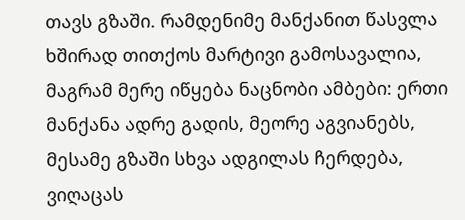თავს გზაში. რამდენიმე მანქანით წასვლა ხშირად თითქოს მარტივი გამოსავალია, მაგრამ მერე იწყება ნაცნობი ამბები: ერთი მანქანა ადრე გადის, მეორე აგვიანებს, მესამე გზაში სხვა ადგილას ჩერდება, ვიღაცას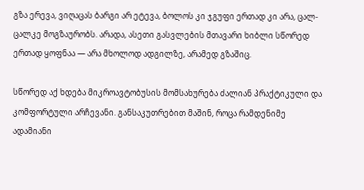გზა ერევა, ვიღაცას ბარგი არ ეტევა, ბოლოს კი ჯგუფი ერთად კი არა, ცალ-ცალკე მოგზაურობს. არადა, ასეთი გასვლების მთავარი ხიბლი სწორედ ერთად ყოფნაა — არა მხოლოდ ადგილზე, არამედ გზაშიც.

სწორედ აქ ხდება მიკროავტობუსის მომსახურება ძალიან პრაქტიკული და კომფორტული არჩევანი. განსაკუთრებით მაშინ, როცა რამდენიმე ადამიანი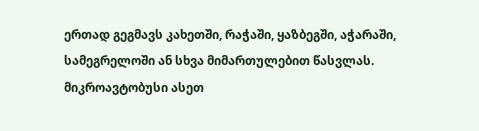ერთად გეგმავს კახეთში, რაჭაში, ყაზბეგში, აჭარაში, სამეგრელოში ან სხვა მიმართულებით წასვლას. მიკროავტობუსი ასეთ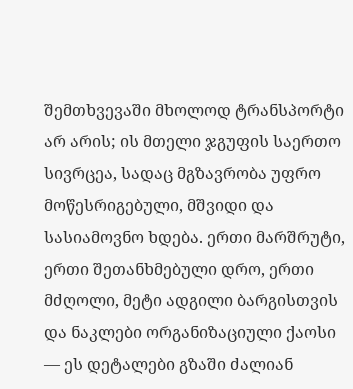შემთხვევაში მხოლოდ ტრანსპორტი არ არის; ის მთელი ჯგუფის საერთო სივრცეა, სადაც მგზავრობა უფრო მოწესრიგებული, მშვიდი და სასიამოვნო ხდება. ერთი მარშრუტი, ერთი შეთანხმებული დრო, ერთი მძღოლი, მეტი ადგილი ბარგისთვის და ნაკლები ორგანიზაციული ქაოსი — ეს დეტალები გზაში ძალიან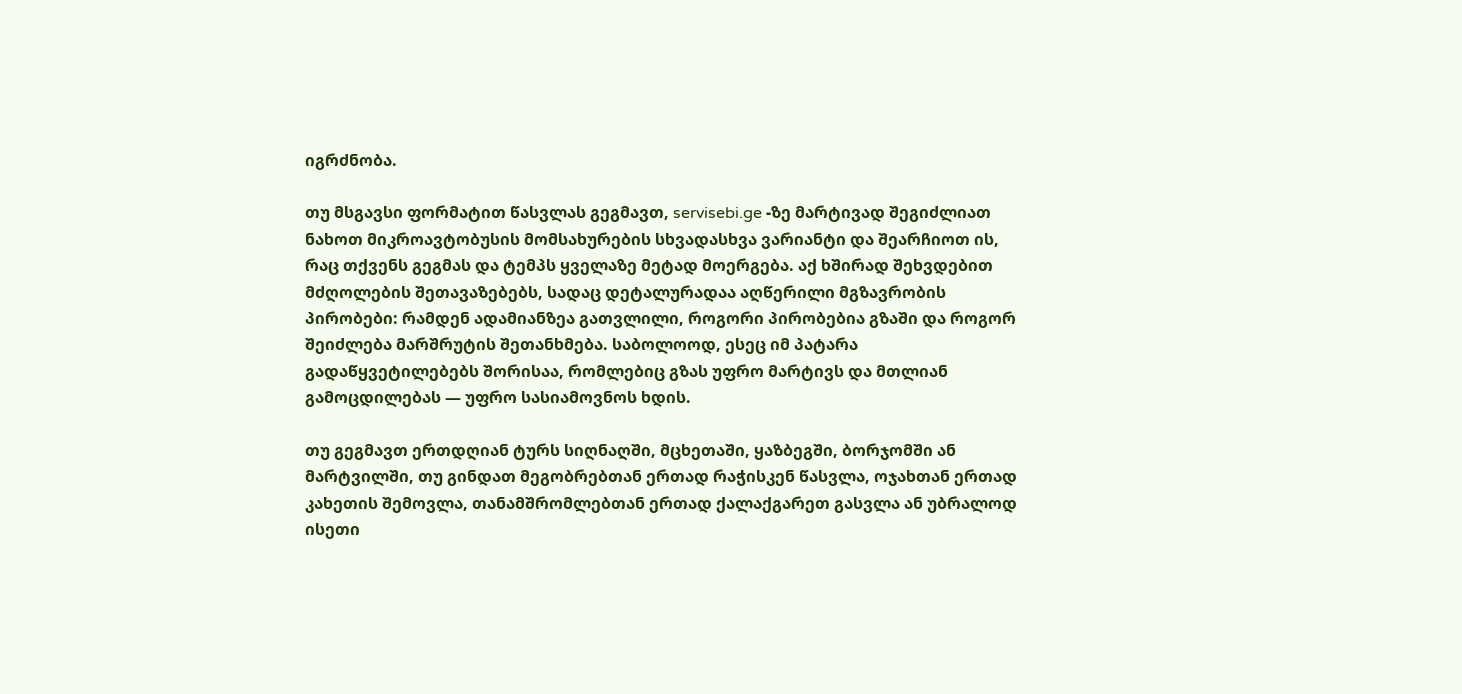იგრძნობა.

თუ მსგავსი ფორმატით წასვლას გეგმავთ, servisebi.ge -ზე მარტივად შეგიძლიათ ნახოთ მიკროავტობუსის მომსახურების სხვადასხვა ვარიანტი და შეარჩიოთ ის, რაც თქვენს გეგმას და ტემპს ყველაზე მეტად მოერგება. აქ ხშირად შეხვდებით მძღოლების შეთავაზებებს, სადაც დეტალურადაა აღწერილი მგზავრობის პირობები: რამდენ ადამიანზეა გათვლილი, როგორი პირობებია გზაში და როგორ შეიძლება მარშრუტის შეთანხმება. საბოლოოდ, ესეც იმ პატარა გადაწყვეტილებებს შორისაა, რომლებიც გზას უფრო მარტივს და მთლიან გამოცდილებას — უფრო სასიამოვნოს ხდის.

თუ გეგმავთ ერთდღიან ტურს სიღნაღში, მცხეთაში, ყაზბეგში, ბორჯომში ან მარტვილში, თუ გინდათ მეგობრებთან ერთად რაჭისკენ წასვლა, ოჯახთან ერთად კახეთის შემოვლა, თანამშრომლებთან ერთად ქალაქგარეთ გასვლა ან უბრალოდ ისეთი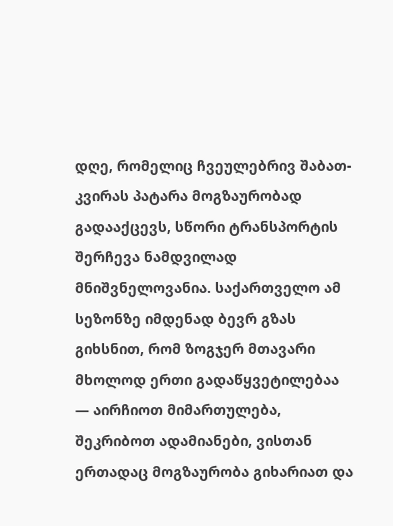დღე, რომელიც ჩვეულებრივ შაბათ-კვირას პატარა მოგზაურობად გადააქცევს, სწორი ტრანსპორტის შერჩევა ნამდვილად მნიშვნელოვანია. საქართველო ამ სეზონზე იმდენად ბევრ გზას გიხსნით, რომ ზოგჯერ მთავარი მხოლოდ ერთი გადაწყვეტილებაა — აირჩიოთ მიმართულება, შეკრიბოთ ადამიანები, ვისთან ერთადაც მოგზაურობა გიხარიათ და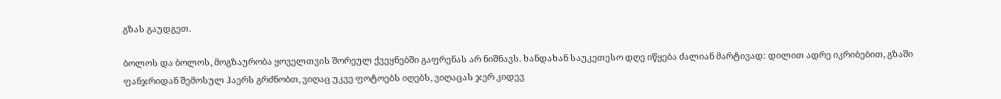გზას გაუდგეთ.

ბოლოს და ბოლოს, მოგზაურობა ყოველთვის შორეულ ქვეყნებში გაფრენას არ ნიშნავს. ხანდახან საუკეთესო დღე იწყება ძალიან მარტივად: დილით ადრე იკრიბებით, გზაში ფანჯრიდან შემოსულ ჰაერს გრძნობთ, ვიღაც უკვე ფოტოებს იღებს, ვიღაცას ჯერ კიდევ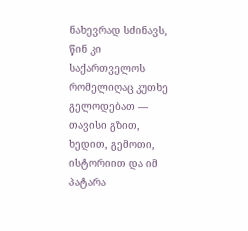ნახევრად სძინავს, წინ კი საქართველოს რომელიღაც კუთხე გელოდებათ — თავისი გზით, ხედით, გემოთი, ისტორიით და იმ პატარა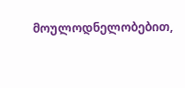მოულოდნელობებით,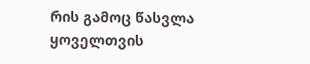რის გამოც წასვლა ყოველთვის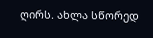ღირს. ახლა სწორედ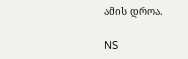ამის დროა.

NS